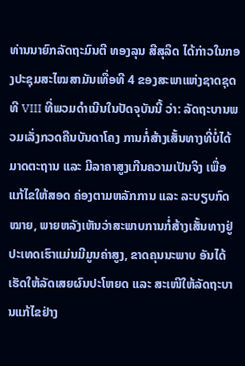ທ່ານນາຍົກລັດຖະມົນຕີ ທອງລຸນ ສີສຸລິດ ໄດ້ກ່າວໃນກອງປະຊຸມສະໄໝສາມັນເທື່ອທີ 4 ຂອງສະພາແຫ່ງຊາດຊຸດທີ VIII ທີ່ພວມດໍາເນີນໃນປັດຈຸບັນນີ້ ວ່າ: ລັດຖະບານພວມເລັ່ງກວດຄືນບັນດາໂຄງ ການກໍ່ສ້າງເສັ້ນທາງທີ່ບໍ່ໄດ້ມາດຕະຖານ ແລະ ມີລາຄາສູງເກີນຄວາມເປັນຈິງ ເພື່ອແກ້ໄຂໃຫ້ສອດ ຄ່ອງຕາມຫລັກການ ແລະ ລະບຽບກົດໝາຍ, ພາຍຫລັງເຫັນວ່າສະພາບການກໍ່ສ້າງເສັ້ນທາງຢູ່ປະເທດເຮົາແມ່ນມີມູນຄ່າສູງ, ຂາດຄຸນນະພາບ ອັນໄດ້ເຮັດໃຫ້ລັດເສຍຜົນປະໂຫຍດ ແລະ ສະເໜີໃຫ້ລັດຖະບານແກ້ໄຂຢ່າງ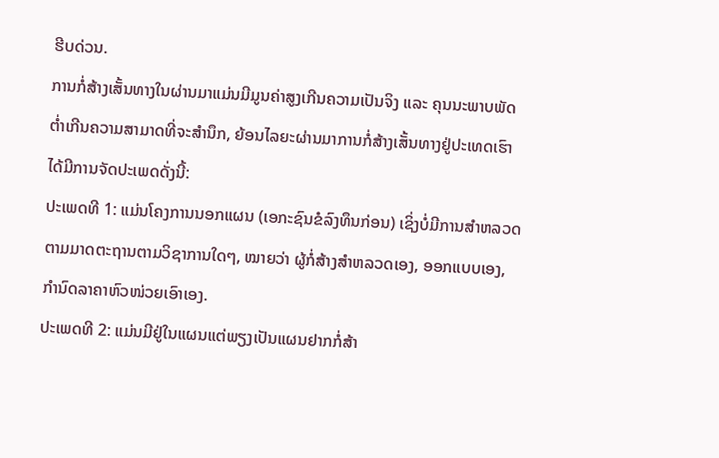ຮີບດ່ວນ.
ການກໍ່ສ້າງເສັ້ນທາງໃນຜ່ານມາແມ່ນມີມູນຄ່າສູງເກີນຄວາມເປັນຈິງ ແລະ ຄຸນນະພາບພັດຕໍ່າເກີນຄວາມສາມາດທີ່ຈະສຳນຶກ, ຍ້ອນໄລຍະຜ່ານມາການກໍ່ສ້າງເສັ້ນທາງຢູ່ປະເທດເຮົາໄດ້ມີການຈັດປະເພດດັ່ງນີ້:
ປະເພດທີ 1: ແມ່ນໂຄງການນອກແຜນ (ເອກະຊົນຂໍລົງທຶນກ່ອນ) ເຊິ່ງບໍ່ມີການສຳຫລວດຕາມມາດຕະຖານຕາມວິຊາການໃດໆ, ໝາຍວ່າ ຜູ້ກໍ່ສ້າງສຳຫລວດເອງ, ອອກແບບເອງ, ກຳນົດລາຄາຫົວໜ່ວຍເອົາເອງ.
ປະເພດທີ 2: ແມ່ນມີຢູ່ໃນແຜນແຕ່ພຽງເປັນແຜນຢາກກໍ່ສ້າ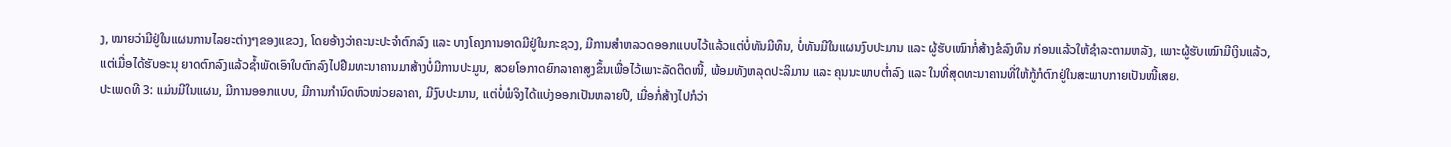ງ, ໝາຍວ່າມີຢູ່ໃນແຜນການໄລຍະຕ່າງໆຂອງແຂວງ, ໂດຍອ້າງວ່າຄະນະປະຈຳຕົກລົງ ແລະ ບາງໂຄງການອາດມີຢູ່ໃນກະຊວງ, ມີການສຳຫລວດອອກແບບໄວ້ແລ້ວແຕ່ບໍ່ທັນມີທຶນ, ບໍ່ທັນມີໃນແຜນງົບປະມານ ແລະ ຜູ້ຮັບເໝົາກໍ່ສ້າງຂໍລົງທຶນ ກ່ອນແລ້ວໃຫ້ຊຳລະຕາມຫລັງ, ເພາະຜູ້ຮັບເໝົາມີເງິນແລ້ວ, ແຕ່ເມື່ອໄດ້ຮັບອະນຸ ຍາດຕົກລົງແລ້ວຊ້ຳພັດເອົາໃບຕົກລົງໄປຢືມທະນາຄານມາສ້າງບໍ່ມີການປະມູນ, ສວຍໂອກາດຍົກລາຄາສູງຂຶ້ນເພື່ອໄວ້ເພາະລັດຕິດໜີ້, ພ້ອມທັງຫລຸດປະລິມານ ແລະ ຄຸນນະພາບຕໍ່າລົງ ແລະ ໃນທີ່ສຸດທະນາຄານທີ່ໃຫ້ກູ້ກໍຕົກຢູ່ໃນສະພາບກາຍເປັນໜີ້ເສຍ.
ປະເພດທີ 3: ແມ່ນມີໃນແຜນ, ມີການອອກແບບ, ມີການກຳນົດຫົວໜ່ວຍລາຄາ, ມີງົບປະມານ, ແຕ່ບໍ່ພໍຈິງໄດ້ແບ່ງອອກເປັນຫລາຍປີ, ເມື່ອກໍ່ສ້າງໄປກໍວ່າ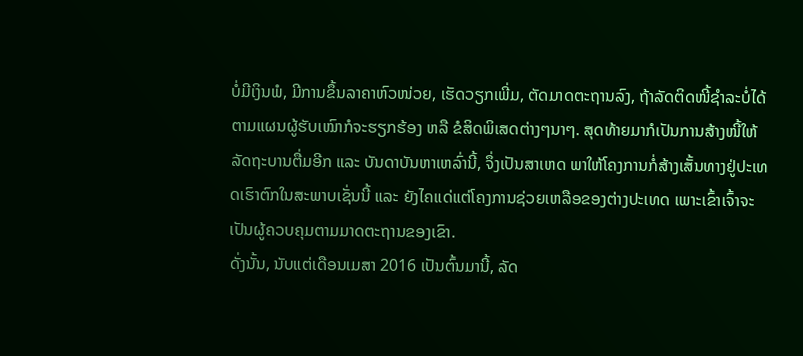ບໍ່ມີເງິນພໍ, ມີການຂຶ້ນລາຄາຫົວໜ່ວຍ, ເຮັດວຽກເພີ່ມ, ຕັດມາດຕະຖານລົງ, ຖ້າລັດຕິດໜີ້ຊຳລະບໍ່ໄດ້ຕາມແຜນຜູ້ຮັບເໝົາກໍຈະຮຽກຮ້ອງ ຫລື ຂໍສິດພິເສດຕ່າງໆນາໆ. ສຸດທ້າຍມາກໍເປັນການສ້າງໜີ້ໃຫ້ລັດຖະບານຕື່ມອີກ ແລະ ບັນດາບັນຫາເຫລົ່ານີ້, ຈຶ່ງເປັນສາເຫດ ພາໃຫ້ໂຄງການກໍ່ສ້າງເສັ້ນທາງຢູ່ປະເທດເຮົາຕົກໃນສະພາບເຊັ່ນນີ້ ແລະ ຍັງໄຄແດ່ແຕ່ໂຄງການຊ່ວຍເຫລືອຂອງຕ່າງປະເທດ ເພາະເຂົ້າເຈົ້າຈະເປັນຜູ້ຄວບຄຸມຕາມມາດຕະຖານຂອງເຂົາ.
ດັ່ງນັ້ນ, ນັບແຕ່ເດືອນເມສາ 2016 ເປັນຕົ້ນມານີ້, ລັດ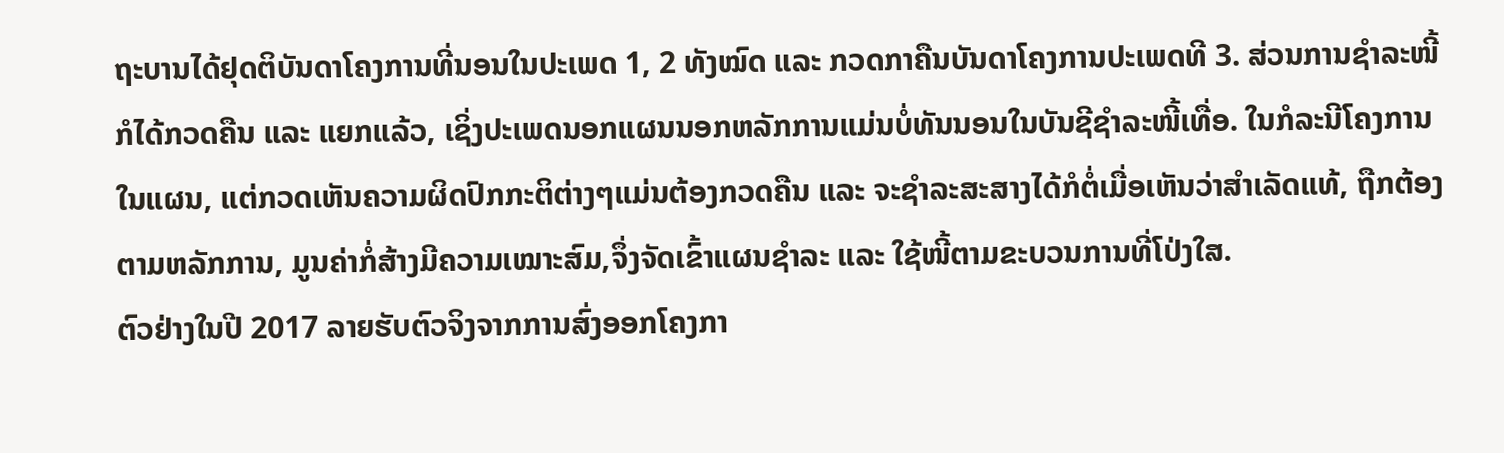ຖະບານໄດ້ຢຸດຕິບັນດາໂຄງການທີ່ນອນໃນປະເພດ 1, 2 ທັງໝົດ ແລະ ກວດກາຄືນບັນດາໂຄງການປະເພດທີ 3. ສ່ວນການຊຳລະໜີ້ກໍໄດ້ກວດຄືນ ແລະ ແຍກແລ້ວ, ເຊິ່ງປະເພດນອກແຜນນອກຫລັກການແມ່ນບໍ່ທັນນອນໃນບັນຊີຊຳລະໜີ້ເທື່ອ. ໃນກໍລະນີໂຄງການໃນແຜນ, ແຕ່ກວດເຫັນຄວາມຜິດປົກກະຕິຕ່າງໆແມ່ນຕ້ອງກວດຄືນ ແລະ ຈະຊຳລະສະສາງໄດ້ກໍຕໍ່ເມື່ອເຫັນວ່າສຳເລັດແທ້, ຖືກຕ້ອງຕາມຫລັກການ, ມູນຄ່າກໍ່ສ້າງມີຄວາມເໝາະສົມ,ຈຶ່ງຈັດເຂົ້າແຜນຊຳລະ ແລະ ໃຊ້ໜີ້ຕາມຂະບວນການທີ່ໂປ່ງໃສ.
ຕົວຢ່າງໃນປີ 2017 ລາຍຮັບຕົວຈິງຈາກການສົ່ງອອກໂຄງກາ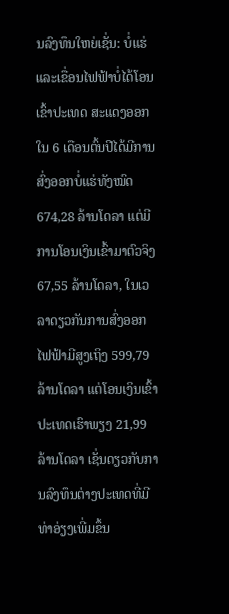ນລົງທຶນໃຫຍ່ເຊັ່ນ: ບໍ່ແຮ່ ແລະເຂື່ອນໄຟຟ້າບໍ່ໄດ້ໂອນເຂົ້າປະເທດ ສະແດງອອກໃນ 6 ເດືອນຕົ້ນປີໄດ້ມີການສົ່ງອອກບໍ່ແຮ່ທັງໝົດ 674,28 ລ້ານໂດລາ ແຕ່ມີການໂອນເງິນເຂົ້າມາຕົວຈິງ 67,55 ລ້ານໂດລາ, ໃນເວລາດຽວກັນການສົ່ງອອກໄຟຟ້າມີສູງເຖິງ 599,79 ລ້ານໂດລາ ແຕ່ໂອນເງິນເຂົ້າປະເທດເຮົາພຽງ 21,99 ລ້ານໂດລາ ເຊັ່ນດຽວກັບການລົງທຶນຕ່າງປະເທດທີ່ມີທ່າອ່ຽງເພີ່ມຂຶ້ນ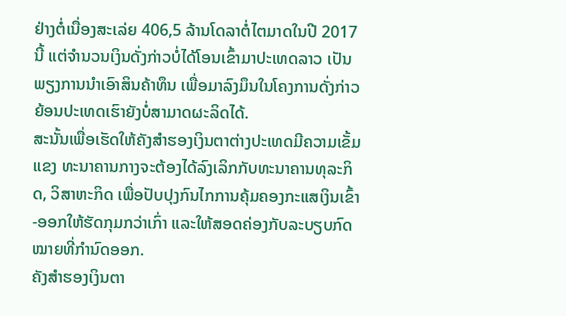ຢ່າງຕໍ່ເນື່ອງສະເລ່ຍ 406,5 ລ້ານໂດລາຕໍ່ໄຕມາດໃນປີ 2017 ນີ້ ແຕ່ຈຳນວນເງິນດັ່ງກ່າວບໍ່ໄດ້ໂອນເຂົ້າມາປະເທດລາວ ເປັນພຽງການນຳເອົາສິນຄ້າທຶນ ເພື່ອມາລົງມຶນໃນໂຄງການດັ່ງກ່າວ ຍ້ອນປະເທດເຮົາຍັງບໍ່ສາມາດຜະລິດໄດ້.
ສະນັ້ນເພື່ອເຮັດໃຫ້ຄັງສຳຮອງເງິນຕາຕ່າງປະເທດມີຄວາມເຂັ້ມແຂງ ທະນາຄານກາງຈະຕ້ອງໄດ້ລົງເລິກກັບທະນາຄານທຸລະກິດ, ວິສາຫະກິດ ເພື່ອປັບປຸງກົນໄກການຄຸ້ມຄອງກະແສເງິນເຂົ້າ-ອອກໃຫ້ຮັດກຸມກວ່າເກົ່າ ແລະໃຫ້ສອດຄ່ອງກັບລະບຽບກົດໝາຍທີ່ກຳນົດອອກ.
ຄັງສຳຮອງເງິນຕາ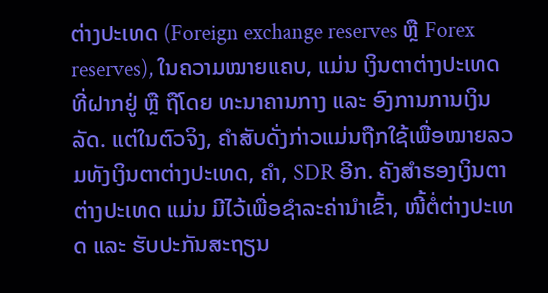ຕ່າງປະເທດ (Foreign exchange reserves ຫຼື Forex reserves), ໃນຄວາມໝາຍແຄບ, ແມ່ນ ເງິນຕາຕ່າງປະເທດທີ່ຝາກຢູ່ ຫຼື ຖືໂດຍ ທະນາຄານກາງ ແລະ ອົງການການເງິນລັດ. ແຕ່ໃນຕົວຈິງ, ຄຳສັບດັ່ງກ່າວແມ່ນຖືກໃຊ້ເພື່ອໝາຍລວມທັງເງິນຕາຕ່າງປະເທດ, ຄຳ, SDR ອີກ. ຄັງສຳຮອງເງິນຕາຕ່າງປະເທດ ແມ່ນ ມີໄວ້ເພື່ອຊຳລະຄ່ານຳເຂົ້າ, ໜີ້ຕໍ່ຕ່າງປະເທດ ແລະ ຮັບປະກັນສະຖຽນ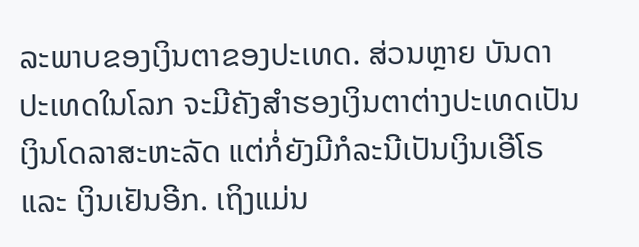ລະພາບຂອງເງິນຕາຂອງປະເທດ. ສ່ວນຫຼາຍ ບັນດາປະເທດໃນໂລກ ຈະມີຄັງສຳຮອງເງິນຕາຕ່າງປະເທດເປັນເງິນໂດລາສະຫະລັດ ແຕ່ກໍ່ຍັງມີກໍລະນີເປັນເງິນເອີໂຣ ແລະ ເງິນເຢັນອີກ. ເຖິງແມ່ນ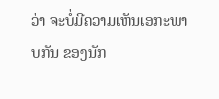ວ່າ ຈະບໍ່ມີຄວາມເຫັນເອກະພາບກັນ ຂອງນັກ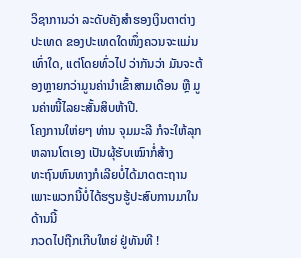ວິຊາການວ່າ ລະດັບຄັງສຳຮອງເງິນຕາຕ່າງປະເທດ ຂອງປະເທດໃດໜຶ່ງຄວນຈະແມ່ນເທົ່າໃດ, ແຕ່ໂດຍທົ່ວໄປ ວ່າກັນວ່າ ມັນຈະຕ້ອງຫຼາຍກວ່າມູນຄ່ານຳເຂົ້າສາມເດືອນ ຫຼື ມູນຄ່າໜີ້ໄລຍະສັ້ນສິບຫ້າປີ.
ໂຄງການໃຫ່ຍໆ ທ່ານ ຈຸມມະລີ ກໍຈະໃຫ້ລຸກຫລານໂຕເອງ ເປັນຜຸ້ຮັບເໝົາກໍ່ສ້າງ
ທະຖົນຫົນທາງກໍເລີຍບໍ່ໄດ້ມາດຕະຖານ ເພາະພວກນີ້ບໍ່ໄດ້ຮຽນຮູ້ປະສົບການມາໃນດ້ານນີ້
ກວດໄປຖືກເກີບໃຫຍ່ ຢູ່ທັນທີ !